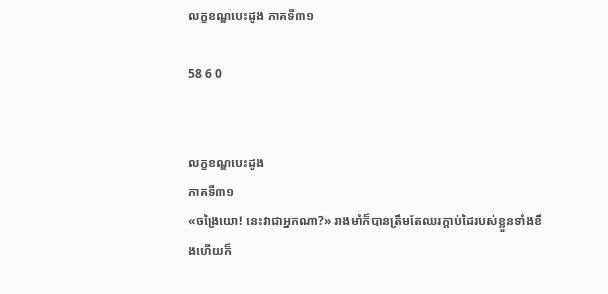លក្ខខណ្ឌបេះដូង ភាគទី៣១

58 6 0


លក្ខខណ្ឌបេះដូង
ភាគទី៣១
«ចង្រៃយោ! នេះវាជាអ្នកណា?» រាងមាំក៏បានត្រឹមតែឈរក្តាប់ដៃរបស់ខ្លួនទាំងខឹងហើយក៏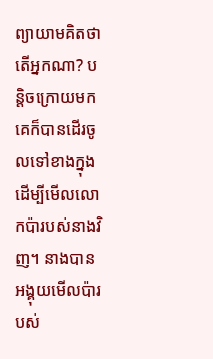ព្យាយាមគិតថាតើអ្នកណា? បន្តិចក្រោយមកគេក៏បានដើរចូលទៅខាងក្នុងដើម្បីមើលលោកប៉ារបស់នាងវិញ។ នាងបានអង្គុយមើលប៉ារបស់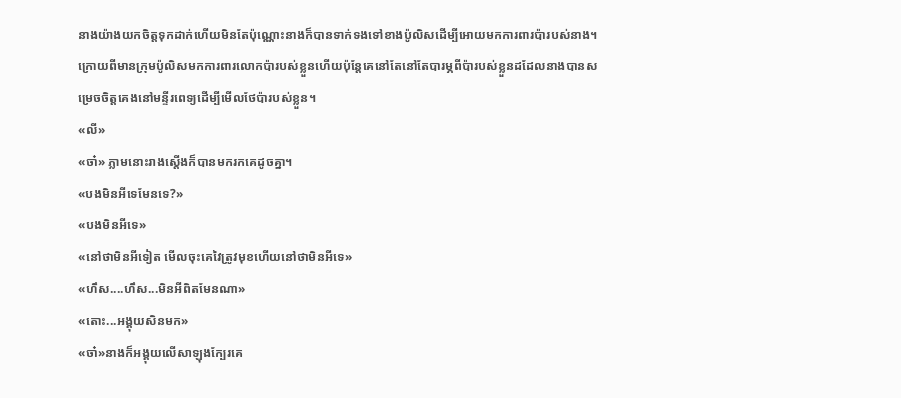នាងយ៉ាងយកចិត្តទុកដាក់ហើយមិនតែប៉ុណ្ណោះនាងក៏បានទាក់ទងទៅខាងប៉ូលិសដើម្បីអោយមកការពារប៉ារបស់នាង។  ក្រោយពីមានក្រុមប៉ូលិសមកការពារលោកប៉ារបស់ខ្លួនហើយប៉ុន្តែគេនៅតែនៅតែបារម្ភពីប៉ារបស់ខ្លួនដដែលនាងបានសម្រេចចិត្តគេងនៅមន្ទីរពេទ្យដើម្បីមើលថែប៉ារបស់ខ្លួន។
«លី»
«ចា៎» ភ្លាមនោះរាងស្តើងក៏បានមករកគេដូចគ្នា។
«បងមិនអីទេមែនទេ?»
«បងមិនអីទេ»
«នៅថាមិនអីទៀត មើលចុះគេវៃត្រូវមុខហើយនៅថាមិនអីទេ»
«ហឹស....ហឹស...មិនអីពិតមែនណា»
«តោះ...អង្គុយសិនមក»
«ចា៎»នាងក៏អង្គុយលើសាឡុងក្បែរគេ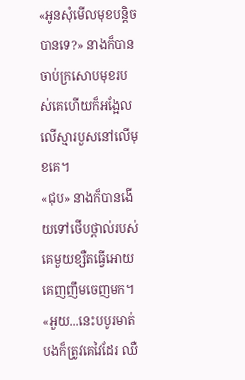«អូនសុំមើលមុខបន្តិចបានទេ?» នាងក៏បានចាប់ក្រសោបមុខរបស់គេហើយក៏អង្អែលលើស្មារបួសនៅលើមុខគេ។
«ជុប» នាងក៏បានងើយទៅថើបថ្ពាល់របស់គេមួយខ្សឺតធ្វើអោយគេញញឹមចេញមក។
«អួយ...នេះបបូរមាត់បងក៏ត្រូវគេវៃដែរ ឈឺ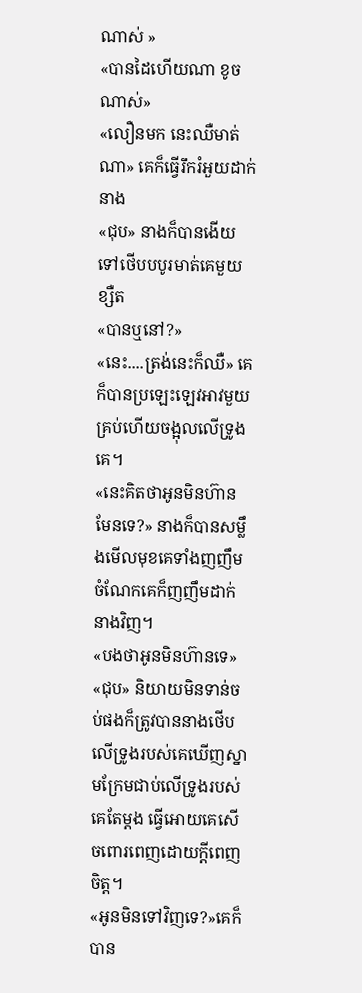ណាស់ »
«បានដៃហើយណា ខូចណាស់»
«លឿនមក នេះឈឺមាត់ណា» គេក៏ធ្វើរឹករំអួយដាក់នាង
«ជុប» នាងក៏បានងើយទៅថើបបបូរមាត់គេមួយខ្សឺត
«បានឬនៅ?»
«នេះ....ត្រង់នេះក៏ឈឺ» គេក៏បានប្រឡេះឡេវអាវមួយគ្រប់ហើយចង្អុលលើទ្រូងគេ។
«នេះគិតថាអូនមិនហ៊ានមែនទេ?» នាងក៏បានសម្លឹងមើលមុខគេទាំងញញឹម ចំណែកគេក៏ញញឹមដាក់នាងវិញ។
«បងថាអូនមិនហ៊ានទេ»
«ជុប» និយាយមិនទាន់ចប់ផងក៏ត្រូវបាននាងថើបលើទ្រូងរបស់គេឃើញស្នាមក្រែមជាប់លើទ្រូងរបស់គេតែម្តង ធ្វើអោយគេសើចពោរពេញដោយក្តីពេញចិត្ត។
«អូនមិនទៅវិញទេ?»គេក៏បាន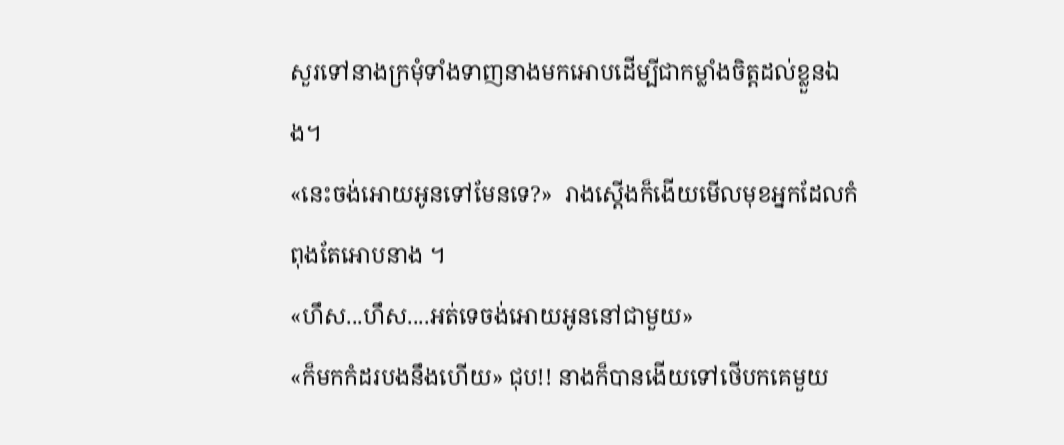សួរទៅនាងក្រមុំទាំងទាញនាងមកអោបដើម្បីជាកម្លាំងចិត្តដល់ខ្លួនឯង។
«នេះចង់អោយអូនទៅមែនទេ?»  រាងស្តើងក៏ងើយមើលមុខអ្នកដែលកំពុងតែអោបនាង ។
«ហឹស...ហឹស....អត់ទេចង់អោយអូននៅជាមួយ»
«ក៏មកកំដរបងនឹងហើយ» ជុប!! នាងក៏បានងើយទៅថើបកគេមួយ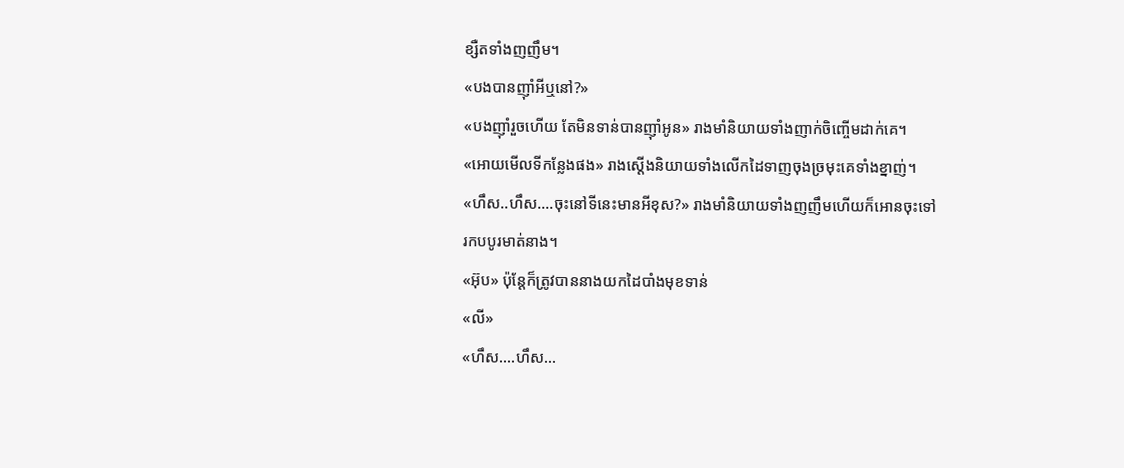ខ្សឺតទាំងញញឹម។
«បងបានញ៉ាំអីឬនៅ?»
«បងញ៉ាំរួចហើយ តែមិនទាន់បានញ៉ាំអូន» រាងមាំនិយាយទាំងញាក់ចិញ្ចើមដាក់គេ។
«អោយមើលទីកន្លែងផង» រាងស្តើងនិយាយទាំងលើកដៃទាញចុងច្រមុះគេទាំងខ្នាញ់។
«ហឹស..ហឹស....ចុះនៅទីនេះមានអីខុស?» រាងមាំនិយាយទាំងញញឹមហើយក៏អោនចុះទៅរកបបូរមាត់នាង។
«អ៊ុប» ប៉ុន្តែក៏ត្រូវបាននាងយកដៃបាំងមុខទាន់
«លី»
«ហឹស....ហឹស...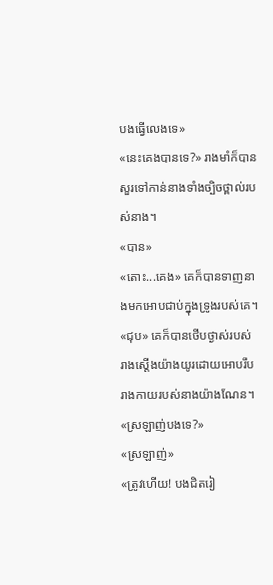បងធ្វើលេងទេ»
«នេះគេងបានទេ?» រាងមាំក៏បានសួរទៅកាន់នាងទាំងច្បិចថ្ពាល់របស់នាង។
«បាន»
«តោះ...គេង» គេក៏បានទាញនាងមកអោបជាប់ក្នុងទ្រូងរបស់គេ។
«ជុប» គេក៏បានថើបថ្ងាស់របស់រាងស្តើងយ៉ាងយូរដោយអោបរឹបរាងកាយរបស់នាងយ៉ាងណែន។
«ស្រឡាញ់បងទេ?»
«ស្រឡាញ់»
«ត្រូវហើយ! បងជិតរៀ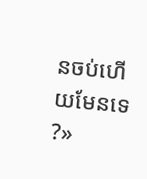នចប់ហើយមែនទេ ?»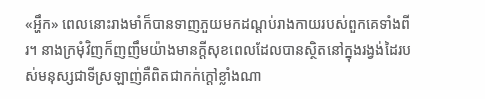«អ្ហឹក» ពេលនោះរាងមាំក៏បានទាញភួយមកដណ្តប់រាងកាយរបស់ពួកគេទាំងពីរ។ នាងក្រមុំវិញក៏ញញឹមយ៉ាងមានក្តីសុខពេលដែលបានស្ថិតនៅក្នុងរង្វង់ដៃរបស់មនុស្សជាទីស្រឡាញ់គឺពិតជាកក់ក្តៅខ្លាំងណា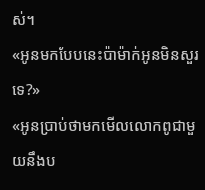ស់។
«អូនមកបែបនេះប៉ាម៉ាក់អូនមិនសួរទេ?»
«អូនប្រាប់ថាមកមើលលោកពូជាមួយនឹងប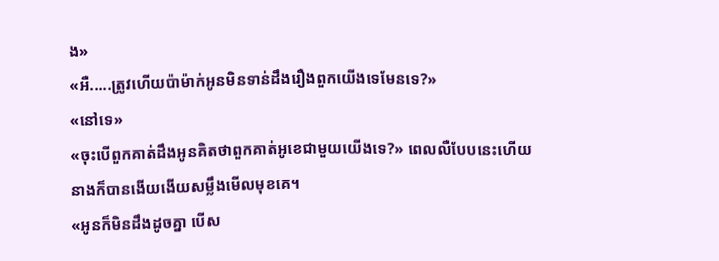ង»
«អឺ.....ត្រូវហើយប៉ាម៉ាក់អូនមិនទាន់ដឹងរឿងពួកយើងទេមែនទេ?»
«នៅទេ»
«ចុះបើពួកគាត់ដឹងអូនគិតថាពួកគាត់អូខេជាមួយយើងទេ?» ពេលលឺបែបនេះហើយនាងក៏បានងើយងើយសម្លឹងមើលមុខគេ។
«អូនក៏មិនដឹងដូចគ្នា បើស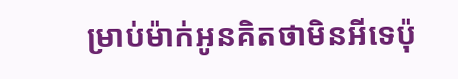ម្រាប់ម៉ាក់អូនគិតថាមិនអីទេប៉ុ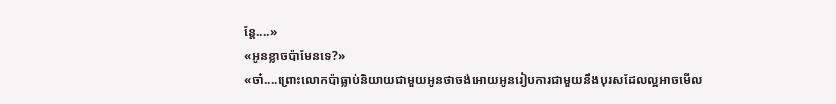ន្តែ....»
«អូនខ្លាចប៉ាមែនទេ?»
«ចា៎....ព្រោះលោកប៉ាធ្លាប់និយាយជាមួយអូនថាចង់អោយអូនរៀបការជាមួយនឹងបុរសដែលល្អអាចមើល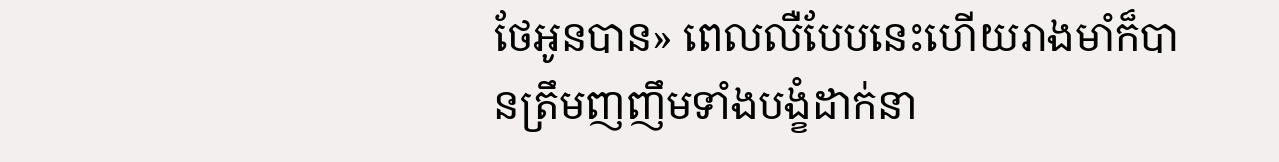ថែអូនបាន» ពេលលឺបែបនេះហើយរាងមាំក៏បានត្រឹមញញឹមទាំងបង្ខំដាក់នា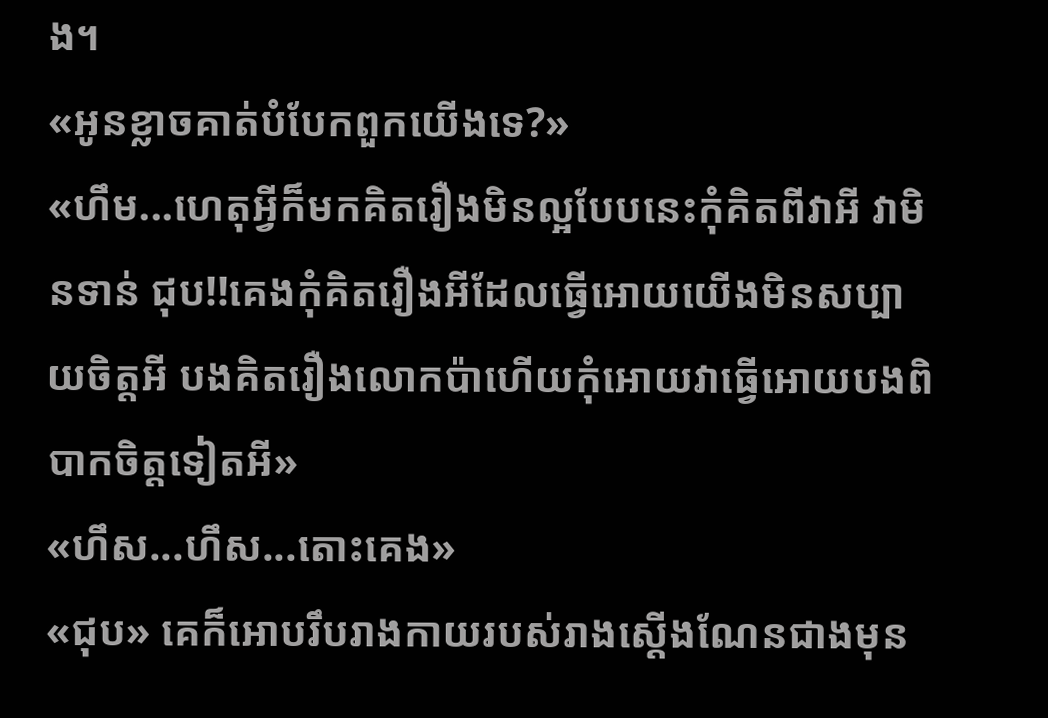ង។
«អូនខ្លាចគាត់បំបែកពួកយើងទេ?»
«ហឹម...ហេតុអ្វីក៏មកគិតរឿងមិនល្អបែបនេះកុំគិតពីវាអី វាមិនទាន់ ជុប!!គេងកុំគិតរឿងអីដែលធ្វើអោយយើងមិនសប្បាយចិត្តអី បងគិតរឿងលោកប៉ាហើយកុំអោយវាធ្វើអោយបងពិបាកចិត្តទៀតអី»
«ហឹស...ហឹស...តោះគេង»
«ជុប» គេក៏អោបរឹបរាងកាយរបស់រាងស្តើងណែនជាងមុន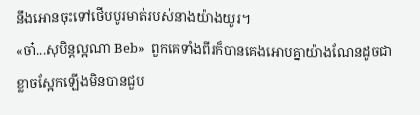នឹងអោនចុះទៅថើបបូរមាត់របស់នាងយ៉ាងយូរ។
«ចា៎...សុបិន្តល្អណា Beb»  ពួកគេទាំងពីរក៏បានគេងអោបគ្នាយ៉ាងណែនដូចជាខ្លាចស្អែកឡើងមិនបានជួប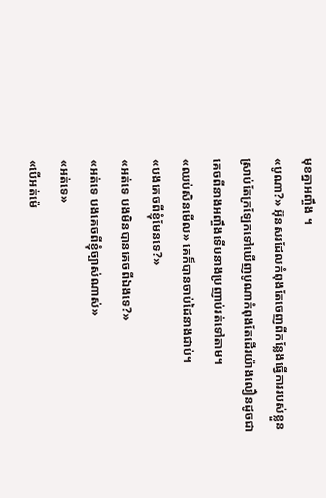មុខគ្នាអញ្ចឹង ។
«បូណា?» អ៊ុនសរដែលកំពុងតែចេញពីកន្លែងធ្វើការរបស់ខ្លួនស្រាប់តែក្រឡែកទៅឃើញបូណាកំពុងតែដើរយ៉ាងលឿនដូចជាគេចពីនាងអញ្ចឹងទើបនាងប្រញាប់រត់ទៅតាម។
«ឈប់សិនមើល» គេក៏បានចាប់ដៃនាងជាប់។
«បងគេចពីខ្ញុំមែនទេ?»
«អត់ទេ បងមិនបានគេចពីឯងទេ?»
«អត់ទេ បងគេចពីខ្ញុំច្បាស់ណាស់»
«អត់ទេ»
«បើអត់ម៉េ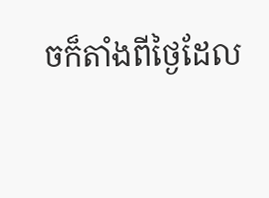ចក៏តាំងពីថ្ងៃដែល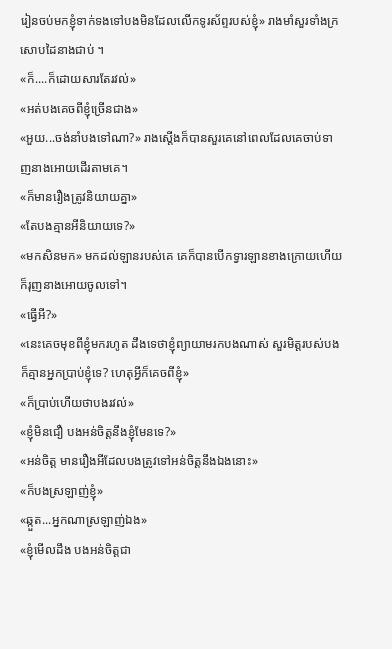រៀនចប់មកខ្ញុំទាក់ទងទៅបងមិនដែលលើកទូរស័ព្ទរបស់ខ្ញុំ» រាងមាំសួរទាំងក្រសោបដៃនាងជាប់ ។
«ក៏....ក៏ដោយសារតែរវល់»
«អត់បងគេចពីខ្ញុំច្រើនជាង»
«អួយ...ចង់នាំបងទៅណា?» រាងស្តើងក៏បានសួរគេនៅពេលដែលគេចាប់ទាញនាងអោយដើរតាមគេ។
«ក៏មានរឿងត្រូវនិយាយគ្នា»
«តែបងគ្មានអីនិយាយទេ?»
«មកសិនមក» មកដល់ឡានរបស់គេ គេក៏បានបើកទ្វារឡានខាងក្រោយហើយក៏រុញនាងអោយចូលទៅ។
«ធ្វើអី?»
«នេះគេចមុខពីខ្ញុំមករហូត ដឹងទេថាខ្ញុំព្យាយាមរកបងណាស់ សួរមិត្តរបស់បងក៏គ្មានអ្នកប្រាប់ខ្ញុំទេ? ហេតុអ្វីក៏គេចពីខ្ញុំ»
«ក៏ប្រាប់ហើយថាបងរវល់»
«ខ្ញុំមិនជឿ បងអន់ចិត្តនឹងខ្ញុំមែនទេ?»
«អន់ចិត្ត មានរឿងអីដែលបងត្រូវទៅអន់ចិត្តនឹងឯងនោះ»
«ក៏បងស្រឡាញ់ខ្ញុំ»
«ឆ្កួត...អ្នកណាស្រឡាញ់ឯង»
«ខ្ញុំមើលដឹង បងអន់ចិត្តជា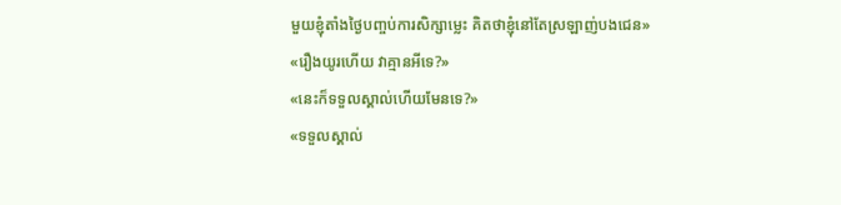មួយខ្ញុំតាំងថ្ងៃបញ្ចប់ការសិក្សាម្លេះ គិតថាខ្ញុំនៅតែស្រឡាញ់បងជេន»
«រឿងយូរហើយ វាគ្មានអីទេ?»
«នេះក៏ទទួលស្គាល់ហើយមែនទេ?»
«ទទួលស្គាល់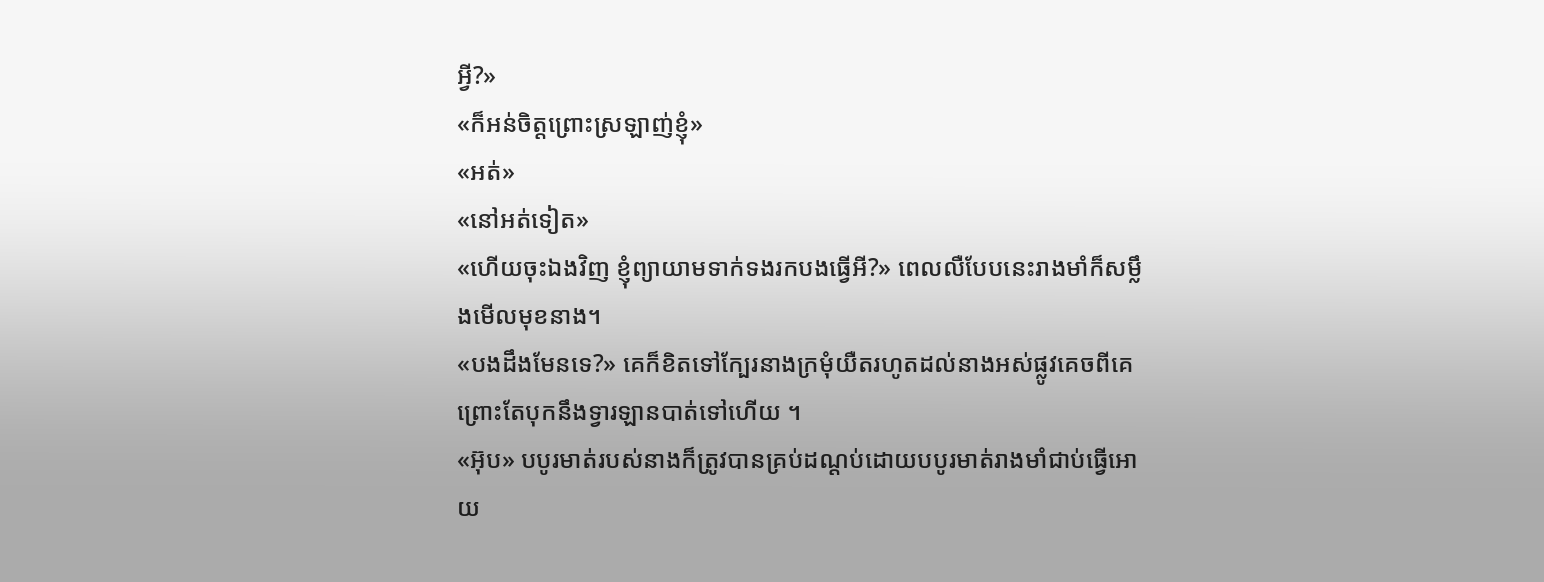អ្វី?»
«ក៏អន់ចិត្តព្រោះស្រឡាញ់ខ្ញុំ»
«អត់»
«នៅអត់ទៀត»
«ហើយចុះឯងវិញ ខ្ញុំព្យាយាមទាក់ទងរកបងធ្វើអី?» ពេលលឺបែបនេះរាងមាំក៏សម្លឹងមើលមុខនាង។
«បងដឹងមែនទេ?» គេក៏ខិតទៅក្បែរនាងក្រមុំយឺតរហូតដល់នាងអស់ផ្លូវគេចពីគេព្រោះតែបុកនឹងទ្វារឡានបាត់ទៅហើយ ។
«អ៊ុប» បបូរមាត់របស់នាងក៏ត្រូវបានគ្រប់ដណ្តប់ដោយបបូរមាត់រាងមាំជាប់ធ្វើអោយ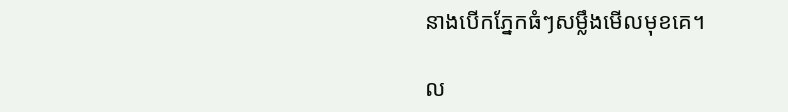នាងបើកភ្នែកធំៗសម្លឹងមើលមុខគេ។

ល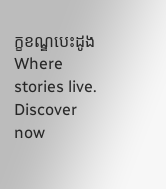ក្ខខណ្ឌបេះដូងWhere stories live. Discover now